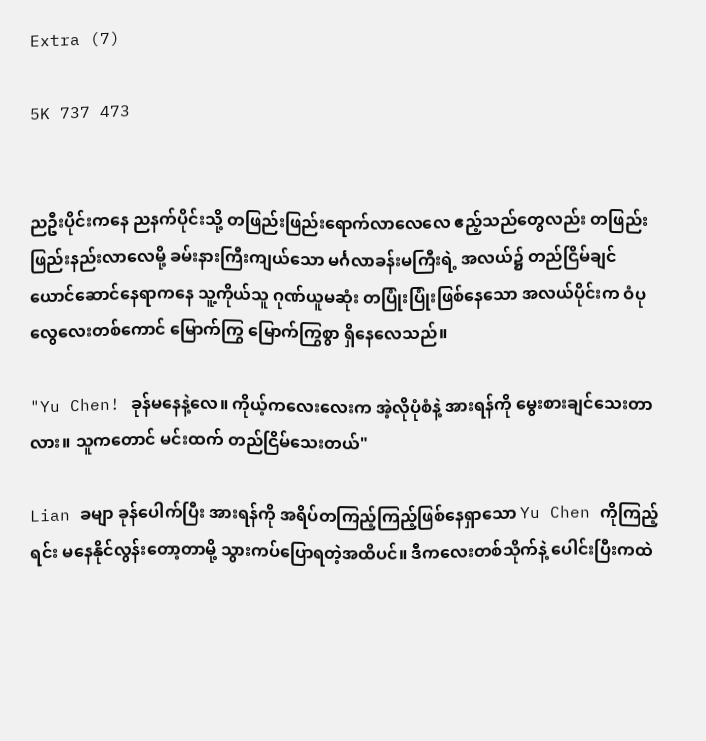Extra (7)

5K 737 473


ညဦးပိုင်းကနေ ညနက်ပိုင်းသို့ တဖြည်းဖြည်းရောက်လာလေလေ ဧည့်သည်တွေလည်း တဖြည်းဖြည်းနည်းလာလေမို့ ခမ်းနားကြီးကျယ်သော မင်္ဂလာခန်းမကြီးရဲ့ အလယ်၌ တည်ငြိမ်ချင်ယောင်ဆောင်နေရာကနေ သူ့ကိုယ်သူ ဂုဏ်ယူမဆုံး တပြုံးပြုံးဖြစ်နေသော အလယ်ပိုင်းက ဝံပုလွေလေးတစ်ကောင် မြောက်ကြွ မြောက်ကြွစွာ ရှိနေလေသည်။

"Yu Chen! ခုန်မနေနဲ့လေ။ ကိုယ့်ကလေးလေးက အဲ့လိုပုံစံနဲ့ အားရန်ကို မွေးစားချင်သေးတာလား။ သူကတောင် မင်းထက် တည်ငြိမ်သေးတယ်"

Lian ခမျာ ခုန်ပေါက်ပြီး အားရန်ကို အရိပ်တကြည့်ကြည့်ဖြစ်နေရှာသော Yu Chen ကိုကြည့်ရင်း မနေနိုင်လွန်းတော့တာမို့ သွားကပ်ပြောရတဲ့အထိပင်။ ဒီကလေးတစ်သိုက်နဲ့ ပေါင်းပြီးကထဲ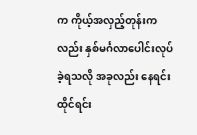က ကိုယ့်အလှည့်တုန်းကလည်း နှစ်မင်္ဂလာပေါင်းလုပ်ခဲ့ရသလို အခုလည်း နေရင်းထိုင်ရင်း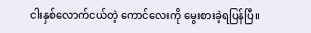ငါးနှစ်လောက်ငယ်တဲ့ ကောင်လေးကို ‌‌မွေးစားခဲ့ရပြန်ပြီ။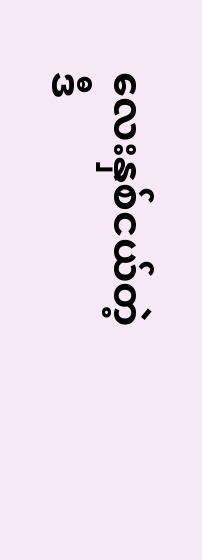လေးနှစ်ငယ်တဲ့ ဒီ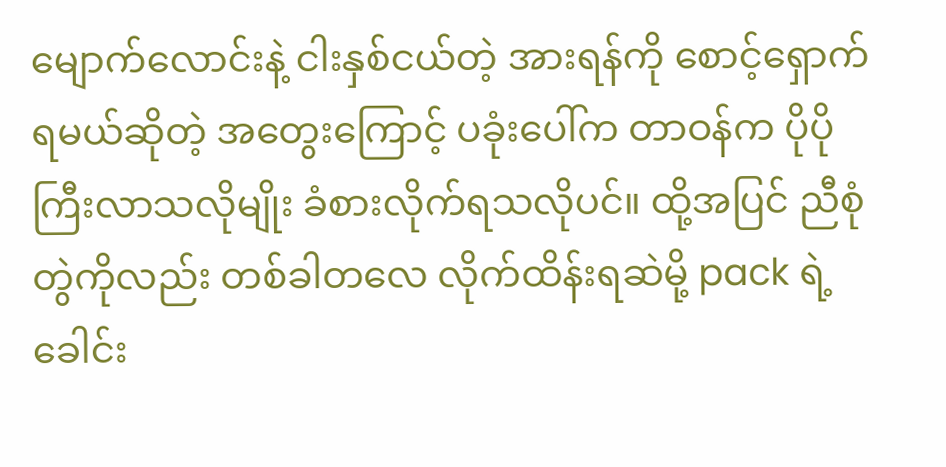မျောက်လောင်းနဲ့ ငါးနှစ်ငယ်တဲ့ အားရန်ကို စောင့်ရှောက်ရမယ်ဆိုတဲ့ အတွေးကြောင့် ပခုံးပေါ်က တာဝန်က ပိုပိုကြီးလာသလိုမျိုး ခံစားလိုက်ရသလိုပင်။ ထို့အပြင် ညီစုံတွဲကိုလည်း တစ်ခါတလေ လိုက်ထိန်းရဆဲမို့ pack ရဲ့ ခေါင်း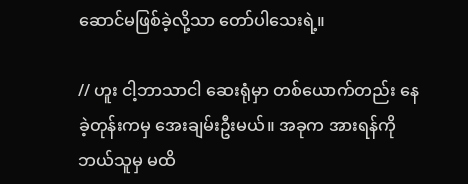ဆောင်မဖြစ်ခဲ့လို့သာ တော်ပါသေးရဲ့။

// ဟူး ငါ့ဘာသာငါ ဆေးရုံမှာ တစ်ယောက်တည်း နေခဲ့တုန်းကမှ အေးချမ်းဦးမယ်။ အခုက အားရန်ကို ဘယ်သူမှ မထိ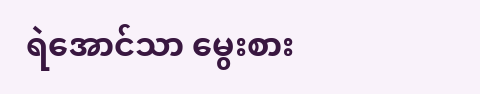ရဲအောင်သာ မွေးစား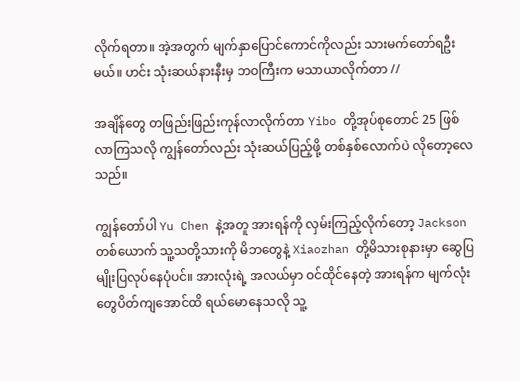လိုက်ရတာ။ အဲ့အတွက် မျက်နှာပြောင်ကောင်ကိုလည်း သားမက်တော်ရဦးမယ်။ ဟင်း သုံးဆယ်နားနီးမှ ဘဝကြီးက မသာယာလိုက်တာ //

အချိန်တွေ တဖြည်းဖြည်းကုန်လာလိုက်တာ Yibo တို့အုပ်စုတောင် 25 ဖြစ်လာကြသလို ကျွန်တော်လည်း သုံးဆယ်ပြည့်ဖို့ တစ်နှစ်လောက်ပဲ လိုတော့လေသည်။

ကျွန်တော်ပါ Yu Chen နဲ့အတူ အားရန်ကို လှမ်းကြည့်လိုက်တော့ Jackson တစ်ယောက် သူ့သတို့သားကို မိဘတွေနဲ့ Xiaozhan တို့မိသားစုနားမှာ ဆွေပြမျိုးပြလုပ်နေပုံပင်။ အားလုံးရဲ့ အလယ်မှာ ဝင်ထိုင်နေတဲ့ အားရန်က မျက်လုံးတွေပိတ်ကျအောင်ထိ ရယ်မောနေသလို သူ့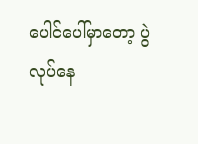ပေါင်ပေါ်မှာတော့ ပွဲလုပ်နေ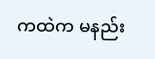ကထဲက မနည်း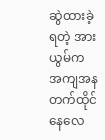ဆွဲထားခဲ့ရတဲ့ အားယွမ်က အကျအန တက်ထိုင်နေလေ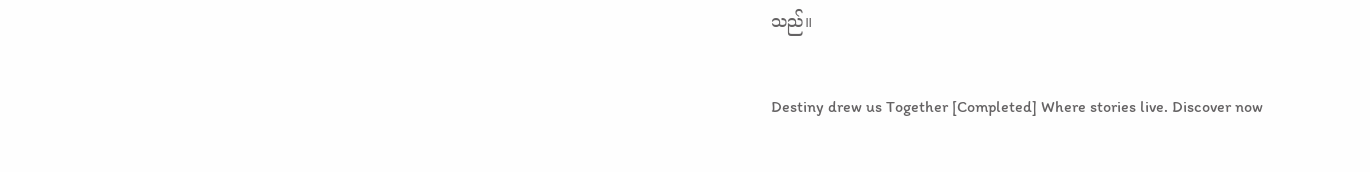သည်။

Destiny drew us Together [Completed] Where stories live. Discover now